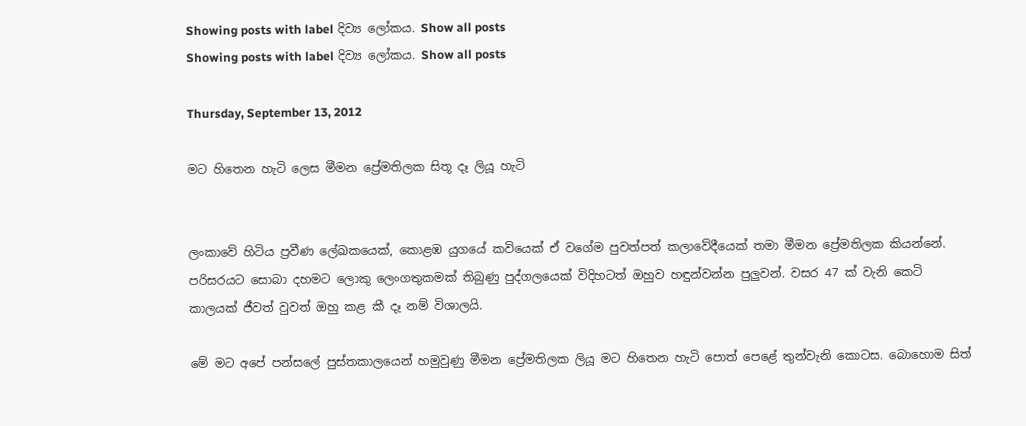Showing posts with label දිව්‍ය ලෝකය. Show all posts
Showing posts with label දිව්‍ය ලෝකය. Show all posts

Thursday, September 13, 2012

මට හිතෙන හැටි ලෙස මීමන ප්‍රේමතිලක සිතූ දෑ ලියූ හැටි


ලංකාවේ හිටිය ප්‍රවීණ ලේඛකයෙක්, කොළඹ යුගයේ කවියෙක් ඒ වගේම පුවත්පත් කලාවේදීයෙක් තමා මීමන ප්‍රේමතිලක කියන්නේ. පරිසරයට සොබා දහමට ලොකු ලෙංගතුකමක් තිබුණු පුද්ගලයෙක් විදිහටත් ඔහුව හඳුන්වන්න පුලුවන්. වසර 47 ක් වැනි කෙටි කාලයක් ජීවත් වුවත් ඔහු කළ කී දෑ නම් විශාලයි.

මේ මට අපේ පන්සලේ පුස්තකාලයෙන් හමුවුණු මීමන ප්‍රේමතිලක ලියූ මට හිතෙන හැටි පොත් පෙළේ තුන්වැනි කොටස. බොහොම සිත්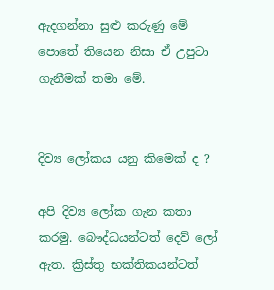ඇදගන්නා සුළු කරුණු මේ පොතේ තියෙන නිසා ඒ උපුටා ගැනීමක් තමා මේ.


දිව්‍ය ලෝකය යනු කිමෙක් ද ?

අපි දිව්‍ය ලෝක ගැන කතා කරමු. බෞද්ධයන්ටත් දෙව් ලෝ ඇත. ක්‍රිස්තු භක්තිකයන්ටත්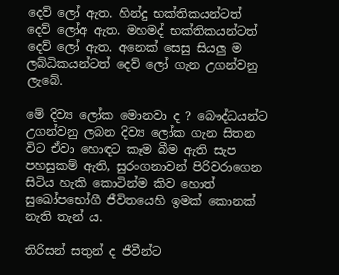දෙව් ලෝ ඇත. හින්දු භක්තිකයන්ටත් දෙව් ලෝඅ ඇත. මහමද් භක්තිකයන්ටත් දෙව් ලෝ ඇත. අනෙක් සෙසු සියලු ම ලබ්ධිකයන්ටත් දෙව් ලෝ ගැන උගන්වනු ලැබේ.

මේ දිව්‍ය ලෝක මොනවා ද ? බෞද්ධයන්ට උගන්වනු ලබන දිව්‍ය ලෝක ගැන සිතන විට ඒවා හොඳට කෑම බීම ඇති සැප පහසුකම් ඇති, සුරංගනාවන් පිරිවරාගෙන සිටිය හැකි කොටින්ම කිව හොත් සුඛෝපභෝගී ජීවිතයෙහි ඉමක් කොනක් නැති තැන් ය.

තිරිසන් සතුන් ද ජීවීන්ට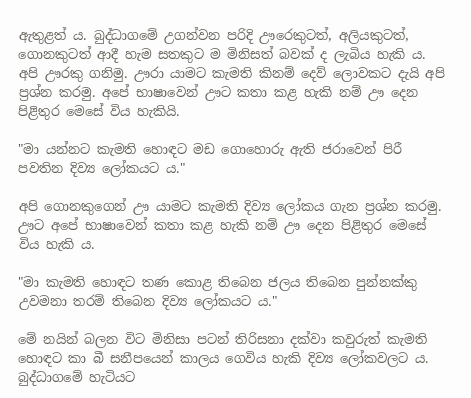ඇතුළත් ය. බුද්ධාගමේ උගන්වන පරිදි ඌරෙකුටත්, අලියකුටත්, ගොනකුටත් ආදී හැම සතකුට ම මිනිසත් බවක් ද ලැබිය හැකි ය. අපි ඌරකු ගනිමු. ඌරා යාමට කැමති කිනම් දෙව් ලොවකට දැයි අපි ප්‍රශ්න කරමු. අපේ භාෂාවෙන් ඌට කතා කළ හැකි නම් ඌ දෙන පිළිතුර මෙසේ විය හැකියි.

"මා යන්නට කැමති හොඳට මඩ ගොහොරු ඇති ජරාවෙන් පිරී පවතින දිව්‍ය ලෝකයට ය."

අපි ගොනකුගෙන් ඌ යාමට කැමති දිව්‍ය ලෝකය ගැන ප්‍රශ්න කරමු. ඌට අපේ භාෂාවෙන් කතා කළ හැකි නම් ඌ දෙන පිළිතුර මෙසේ විය හැකි ය.

"මා කැමති හොඳට තණ කොළ තිබෙන ජලය තිබෙන පුන්නක්කු උවමනා තරම් තිබෙන දිව්‍ය ලෝකයට ය."

මේ නයින් බලන විට මිනිසා පටන් තිරිසනා දක්වා කවුරුත් කැමති හොඳට කා බී සනීපයෙන් කාලය ගෙවිය හැකි දිව්‍ය ලෝකවලට ය. බුද්ධාගමේ හැටියට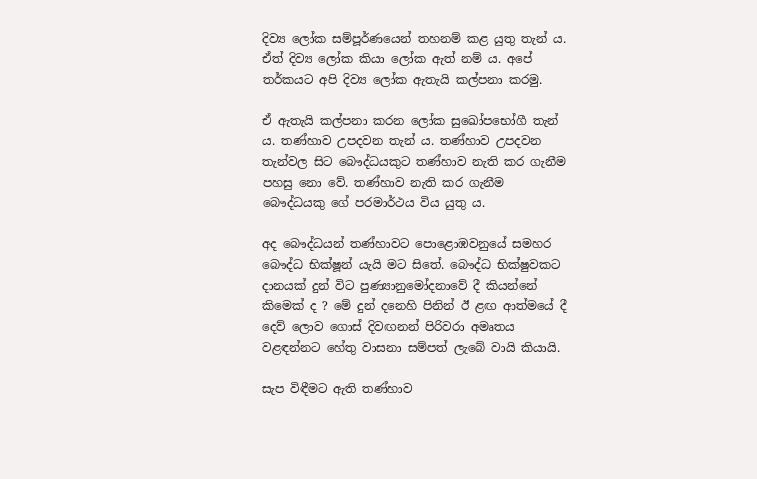දිව්‍ය ලෝක සම්පූර්ණයෙන් තහනම් කළ යුතු තැන් ය. ඒත් දිව්‍ය ලෝක කියා ලෝක ඇත් නම් ය. අපේ තර්කයට අපි දිව්‍ය ලෝක ඇතැයි කල්පනා කරමු.

ඒ ඇතැයි කල්පනා කරන ලෝක සුඛෝපභෝගී තැන් ය. තණ්හාව උපදවන තැන් ය. තණ්හාව උපදවන තැන්වල සිට බෞද්ධයකුට තණ්හාව නැති කර ගැනීම පහසු නො වේ. තණ්හාව නැති කර ගැනීම බෞද්ධයකු ගේ පරමාර්ථය විය යුතු ය.

අද බෞද්ධයන් තණ්හාවට පොළොඹවනුයේ සමහර බෞද්ධ භික්ෂූන් යැයි මට සිතේ. බෞද්ධ භික්ෂුවකට දානයක් දුන් විට පුණ්‍යානුමෝදනාවේ දී කියන්නේ කිමෙක් ද ? මේ දුන් දනෙහි පිනින් ඊ ළඟ ආත්මයේ දී දෙව් ලොව ගොස් දිවඟනන් පිරිවරා අමෘතය වළඳන්නට හේතු වාසනා සම්පත් ලැබේ වායි කියායි.

සැප විඳීමට ඇති තණ්හාව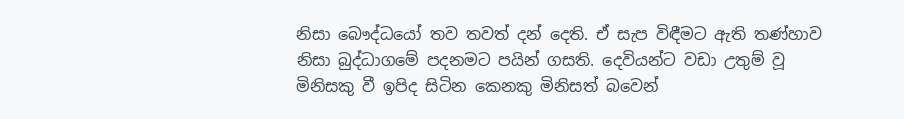නිසා බෞද්ධයෝ තව තවත් දන් දෙති. ඒ සැප විඳීමට ඇති තණ්හාව නිසා බුද්ධාගමේ පදනමට පයින් ගසති. දෙවියන්ට වඩා උතුම් වූ මිනිසකු වී ඉපිද සිටින කෙනකු මිනිසත් බවෙන්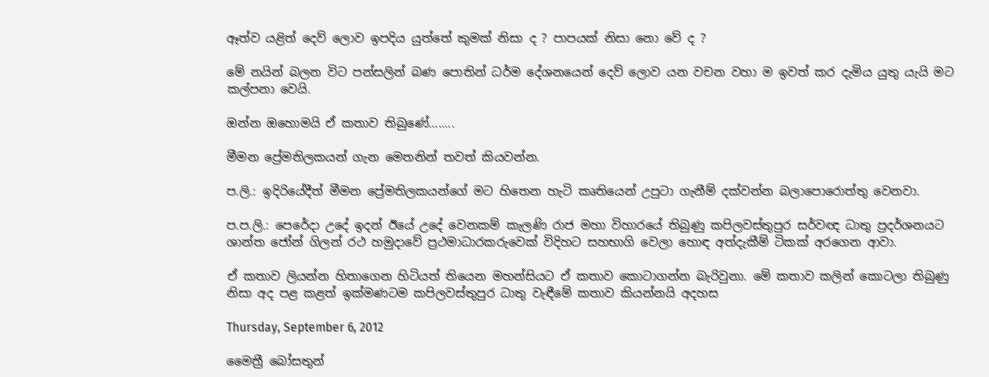ඈත්ව යළිත් දෙව් ලොව ඉපදිය යුත්තේ කුමක් නිසා ද ? පාපයක් නිසා නො වේ ද ?

මේ නයින් බලන විට පන්සලින් බණ පොතින් ධර්ම දේශනයෙන් දෙව් ලොව යන වචන වහා ම ඉවත් කර දැමිය යුතු යැයි මට කල්පනා වෙයි.

ඔන්න ඔහොමයි ඒ කතාව තිබුණේ........

මීමන ප්‍රේමතිලකයන් ගැන මෙතනින් තවත් කියවන්න.

ප.ලි.: ඉදිරියේදීත් මීමන ප්‍රේමතිලකයන්ගේ මට හිතෙන හැටි කෘතියෙන් උපුටා ගැනීම් දක්වන්න බලාපොරොත්තු වෙනවා.

ප.ප.ලි.: පෙරේදා උදේ ඉදන් ඊයේ උදේ වෙනකම් කැලණි රාජ මහා විහාරයේ තිබුණු කපිලවස්තුපුර සර්වඥ ධාතු ප්‍රදර්ශනයට ශාන්ත ජෝන් ගිලන් රථ හමුදාවේ ප්‍රථමාධාරකරුවෙක් විදිහට සහභාගි වෙලා හොඳ අත්දැකීම් ටිකක් අරගෙන ආවා.

ඒ කතාව ලියන්න හිතාගෙන හිටියත් තියෙන මහන්සියට ඒ කතාව කොටාගන්න බැරිවුනා. මේ කතාව කලින් කොටලා තිබුණු නිසා අද පළ කළත් ඉක්මණටම කපිලවස්තුපුර ධාතු වැඳීමේ කතාව කියන්නයි අදහස

Thursday, September 6, 2012

මෛත්‍රී බෝසතුන්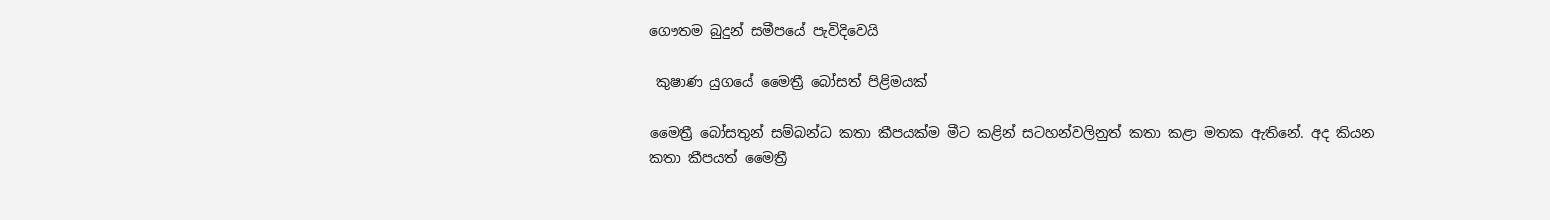ගෞතම බුදුන් සමීපයේ පැවිදිවෙයි

 කුෂාණ යුගයේ මෛත්‍රී බෝසත් පිළිමයක්

මෛත්‍රී බෝසතුන් සම්බන්ධ කතා කීපයක්ම මීට කළින් සටහන්වලිනුත් කතා කළා මතක ඇතිනේ. අද කියන කතා කීපයත් මෛත්‍රී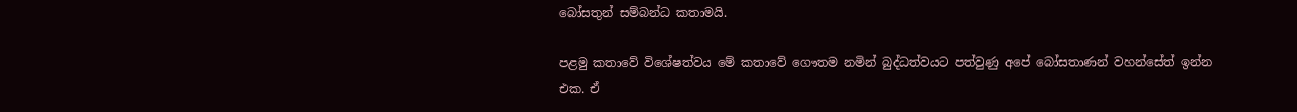බෝසතුන් සම්බන්ධ කතාමයි.

පළමු කතාවේ විශේෂත්වය මේ කතාවේ ගෞතම නමින් බුද්ධත්වයට පත්වුණු අපේ බෝසතාණන් වහන්සේත් ඉන්න එක. ඒ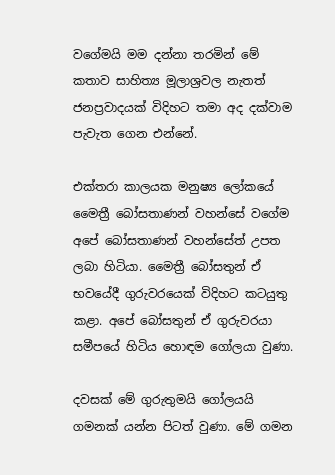වගේමයි මම දන්නා තරමින් මේ කතාව සාහිත්‍ය මූලාශ්‍රවල නැතත් ජනප්‍රවාදයක් විදිහට තමා අද දක්වාම පැවැත ගෙන එන්නේ.

එක්තරා කාලයක මනුෂ්‍ය ලෝකයේ මෛත්‍රී බෝසතාණන් වහන්සේ වගේම අපේ බෝසතාණන් වහන්සේත් උපත ලබා හිටියා. මෛත්‍රී බෝසතුන් ඒ භවයේදී ගුරුවරයෙක් විදිහට කටයුතු කළා. අපේ බෝසතුන් ඒ ගුරුවරයා සමීපයේ හිටිය හොඳම ගෝලයා වුණා.

දවසක් මේ ගුරුතුමයි ගෝලයයි ගමනක් යන්න පිටත් වුණා. මේ ගමන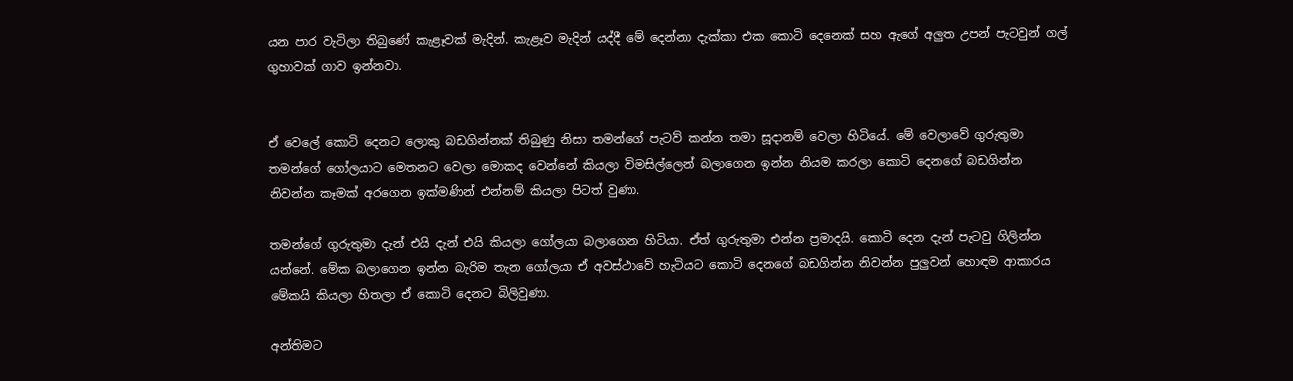යන පාර වැටිලා තිබුණේ කැළෑවක් මැදින්. කැළෑව මැදින් යද්දී මේ දෙන්නා දැක්කා එක කොටි දෙනෙක් සහ ඇගේ අලුත උපන් පැටවුන් ගල් ගුහාවක් ගාව ඉන්නවා.


ඒ වෙලේ කොටි දෙනට ලොකු බඩගින්නක් තිබුණු නිසා තමන්ගේ පැටව් කන්න තමා සූදානම් වෙලා හිටියේ. මේ වෙලාවේ ගුරුතුමා තමන්ගේ ගෝලයාට මෙතනට වෙලා මොකද වෙන්නේ කියලා විමසිල්ලෙන් බලාගෙන ඉන්න නියම කරලා කොටි දෙනගේ බඩගින්න නිවන්න කෑමක් අරගෙන ඉක්මණින් එන්නම් කියලා පිටත් වුණා.

තමන්ගේ ගුරුතුමා දැන් එයි දැන් එයි කියලා ගෝලයා බලාගෙන හිටියා. ඒත් ගුරුතුමා එන්න ප්‍රමාදයි. කොටි දෙන දැන් පැටවු ගිලින්න යන්නේ. මේක බලාගෙන ඉන්න බැරිම තැන ගෝලයා ඒ අවස්ථාවේ හැටියට කොටි දෙනගේ බඩගින්න නිවන්න පුලුවන් හොඳම ආකාරය මේකයි කියලා හිතලා ඒ කොටි දෙනට බිලිවුණා.

අන්තිමට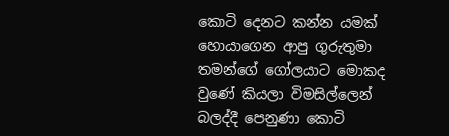කොටි දෙනට කන්න යමක් හොයාගෙන ආපු ගුරුතුමා තමන්ගේ ගෝලයාට මොකද වුණේ කියලා විමසිල්ලෙන් බලද්දී පෙනුණා කොටි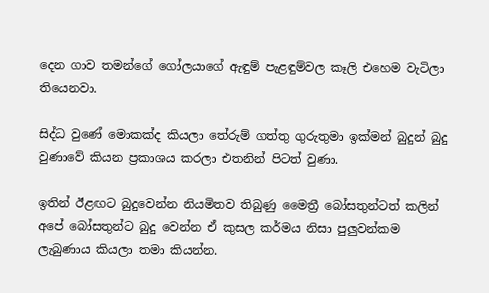දෙන ගාව තමන්ගේ ගෝලයාගේ ඇඳුම් පැළඳුම්වල කෑලි එහෙම වැටිලා තියෙනවා.

සිද්ධ වුණේ මොකක්ද කියලා තේරුම් ගත්තු ගුරුතුමා ඉක්මන් බුදුන් බුදු වුණාවේ කියන ප්‍රකාශය කරලා එතනින් පිටත් වුණා.

ඉතින් ඊළඟට බුදුවෙන්න නියමිතව තිබුණු මෛත්‍රී බෝසතුන්ටත් කලින් අපේ බෝසතුන්ට බුදු වෙන්න ඒ කුසල කර්මය නිසා පුලුවන්කම ලැබුණාය කියලා තමා කියන්න.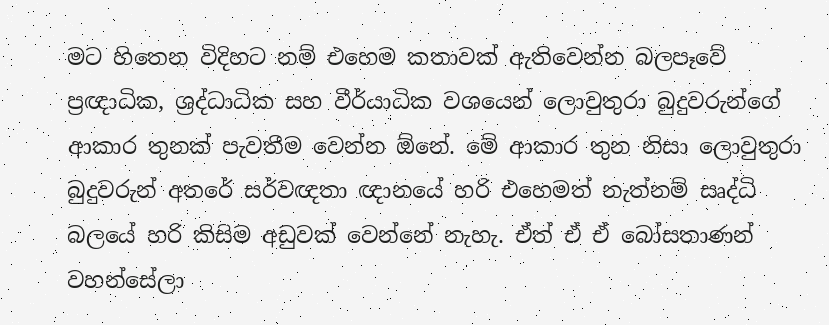මට හිතෙන විදිහට නම් එහෙම කතාවක් ඇතිවෙන්න බලපෑවේ ප්‍රඥාධික, ශ්‍රද්ධාධික සහ වීර්යාධික වශයෙන් ලොවුතුරා බුදුවරුන්ගේ ආකාර තුනක් පැවතීම වෙන්න ඕනේ. මේ ආකාර තුන නිසා ලොවුතුරා බුදුවරුන් අතරේ සර්වඥතා ඥානයේ හරි එහෙමත් නැත්නම් සෘද්ධි බලයේ හරි කිසිම අඩුවක් වෙන්නේ නැහැ. ඒත් ඒ ඒ බෝසතාණන් වහන්සේලා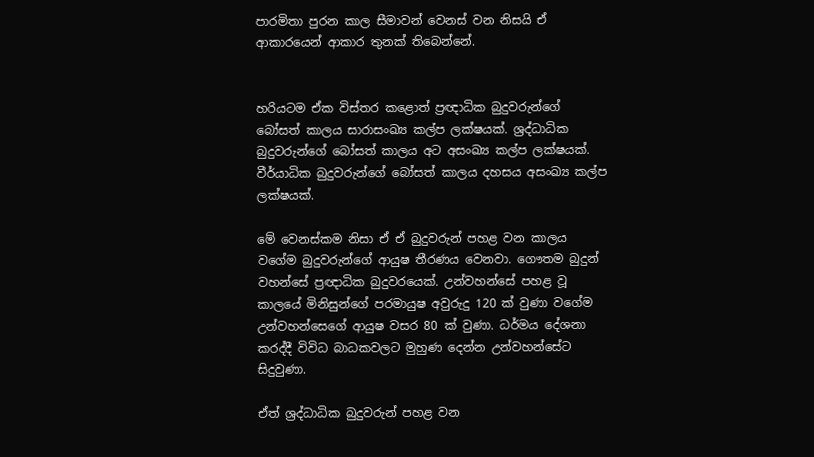පාරමිතා පුරන කාල සීමාවන් වෙනස් වන නිසයි ඒ ආකාරයෙන් ආකාර තුනක් තිබෙන්නේ.


හරියටම ඒක විස්තර කළොත් ප්‍රඥාධික බුදුවරුන්ගේ බෝසත් කාලය සාරාසංඛ්‍ය කල්ප ලක්ෂයක්. ශ්‍රද්ධාධික බුදුවරුන්ගේ බෝසත් කාලය අට අසංඛ්‍ය කල්ප ලක්ෂයක්. වීර්යාධික බුදුවරුන්ගේ බෝසත් කාලය දහසය අසංඛ්‍ය කල්ප ලක්ෂයක්.

මේ වෙනස්කම නිසා ඒ ඒ බුදුවරුන් පහළ වන කාලය වගේම බුදුවරුන්ගේ ආයුෂ තීරණය වෙනවා. ගෞතම බුදුන් වහන්සේ ප්‍රඥාධික බුදුවරයෙක්. උන්වහන්සේ පහළ වූ කාලයේ මිනිසුන්ගේ පරමායුෂ අවුරුදු 120 ක් වුණා වගේම උන්වහන්සෙගේ ආයුෂ වසර 80 ක් වුණා. ධර්මය දේශනා කරද්දී විවිධ බාධකවලට මුහුණ දෙන්න උන්වහන්සේට සිදුවුණා.

ඒත් ශ්‍රද්ධාධික බුදුවරුන් පහළ වන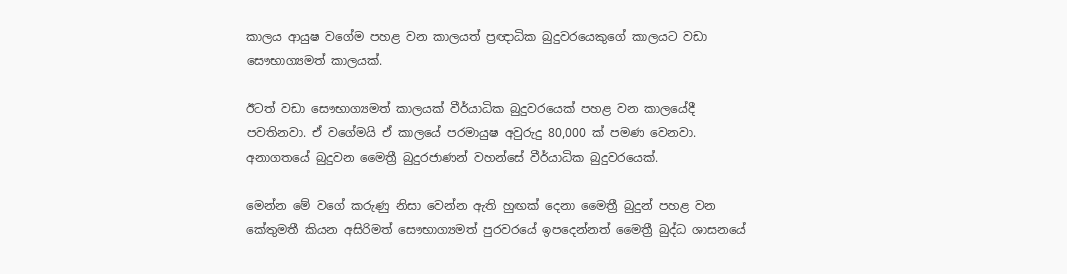කාලය ආයුෂ වගේම පහළ වන කාලයත් ප්‍රඥාධික බුදුවරයෙකුගේ කාලයට වඩා සෞභාග්‍යමත් කාලයක්.

ඊටත් වඩා සෞභාග්‍යමත් කාලයක් වීර්යාධික බුදුවරයෙක් පහළ වන කාලයේදී පවතිනවා. ඒ වගේමයි ඒ කාලයේ පරමායුෂ අවුරුදු 80,000 ක් පමණ වෙනවා. අනාගතයේ බුදුවන මෛත්‍රී බුදුරජාණන් වහන්සේ වීර්යාධික බුදුවරයෙක්.

මෙන්න මේ වගේ කරුණු නිසා වෙන්න ඇති හුඟක් දෙනා මෛත්‍රී බුදුන් පහළ වන කේතුමතී කියන අසිරිමත් සෞභාග්‍යමත් පුරවරයේ ඉපදෙන්නත් මෛත්‍රී බුද්ධ ශාසනයේ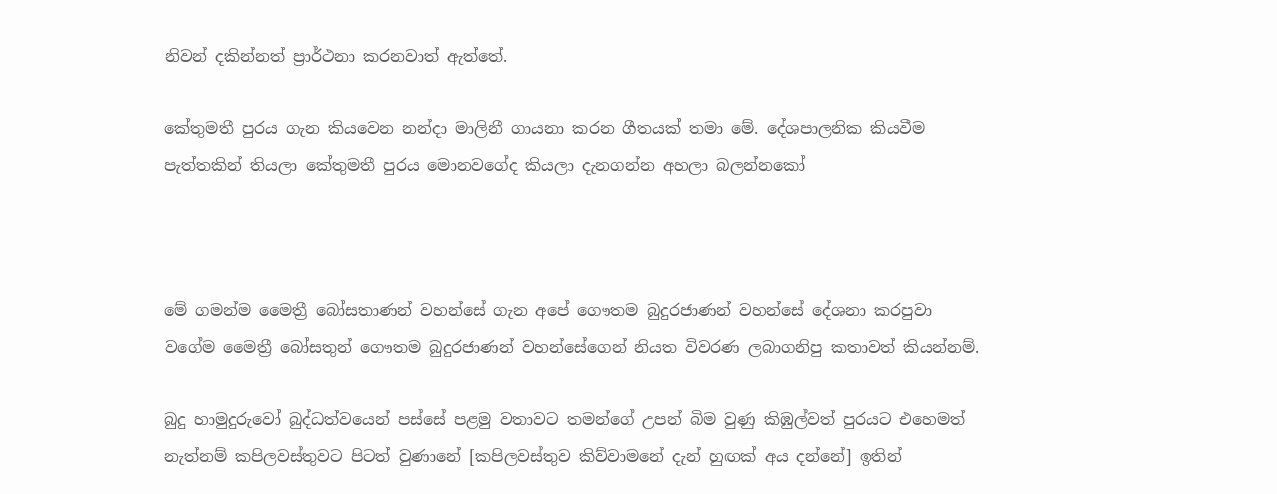නිවන් දකින්නත් ප්‍රාර්ථනා කරනවාත් ඇත්තේ.

කේතුමතී පුරය ගැන කියවෙන නන්දා මාලිනී ගායනා කරන ගීතයක් තමා මේ. දේශපාලනික කියවීම පැත්තකින් තියලා කේතුමතී පුරය මොනවගේද කියලා දැනගන්න අහලා බලන්නකෝ



මේ ගමන්ම මෛත්‍රී බෝසතාණන් වහන්සේ ගැන අපේ ගෞතම බුදුරජාණන් වහන්සේ දේශනා කරපුවා වගේම මෛත්‍රී බෝසතුන් ගෞතම බුදුරජාණන් වහන්සේගෙන් නියත විවරණ ලබාගනිපු කතාවත් කියන්නම්.

බුදු හාමුදුරුවෝ බුද්ධත්වයෙන් පස්සේ පළමු වතාවට තමන්ගේ උපන් බිම වුණු කිඹුල්වත් පුරයට එහෙමත් නැත්නම් කපිලවස්තුවට පිටත් වුණානේ [කපිලවස්තුව කිව්වාමනේ දැන් හුඟක් අය දන්නේ] ඉතින්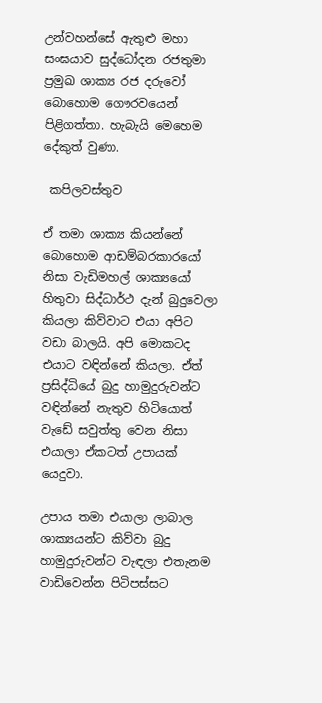උන්වහන්සේ ඇතුළු මහා සංඝයාව සුද්ධෝදන රජතුමා ප්‍රමුඛ ශාක්‍ය රජ දරුවෝ බොහොම ගෞරවයෙන් පිළිගත්තා. හැබැයි මෙහෙම දේකුත් වුණා.

 කපිලවස්තුව

ඒ තමා ශාක්‍ය කියන්නේ බොහොම ආඩම්බරකාරයෝ නිසා වැඩිමහල් ශාක්‍යයෝ හිතුවා සිද්ධාර්ථ දැන් බුදුවෙලා කියලා කිව්වාට එයා අපිට වඩා බාලයි. අපි මොකටද එයාට වඳින්නේ කියලා. ඒත් ප්‍රසිද්ධියේ බුදු හාමුදුරුවන්ට වඳින්නේ නැතුව හිටියොත් වැඩේ සවුත්තු වෙන නිසා එයාලා ඒකටත් උපායක් යෙදුවා.

උපාය තමා එයාලා ලාබාල ශාක්‍යයන්ට කිව්වා බුදු හාමුදුරුවන්ට වැඳලා එතැනම වාඩිවෙන්න පිටිපස්සට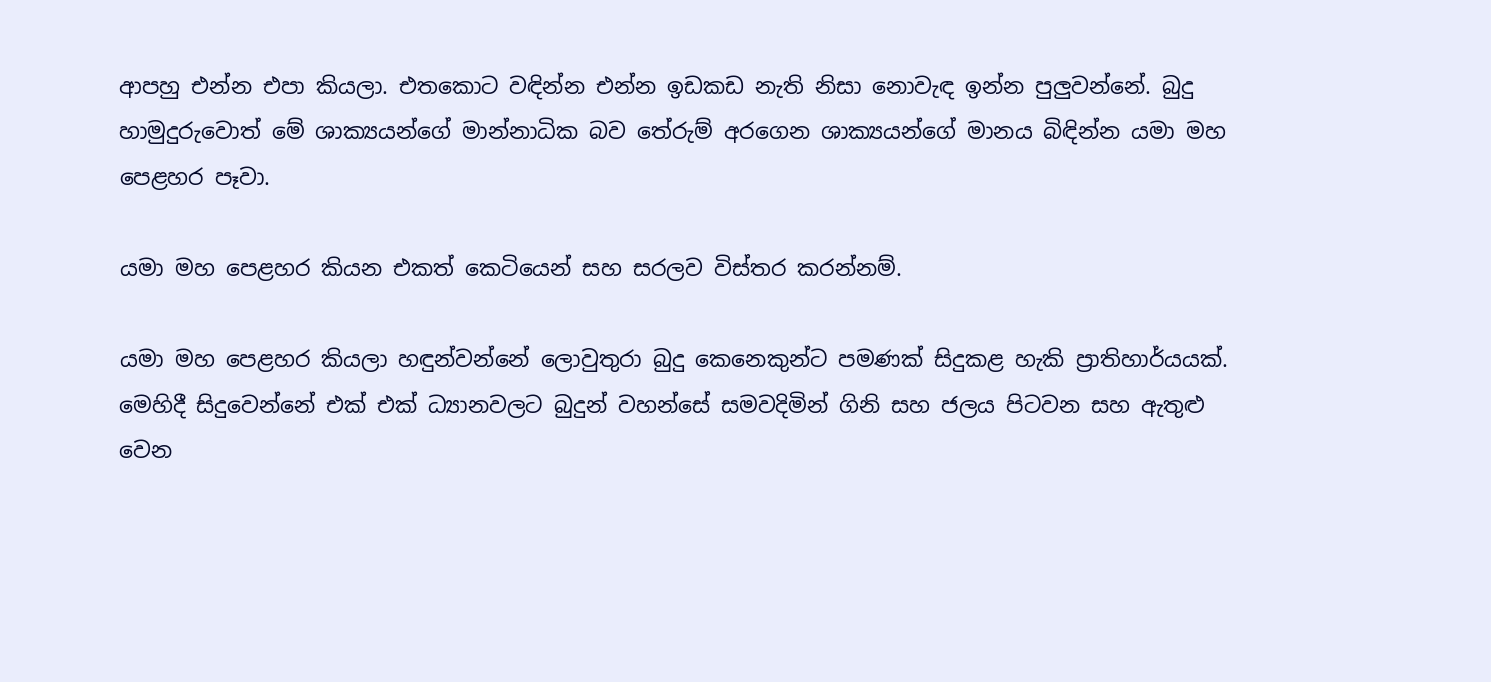ආපහු එන්න එපා කියලා. එතකොට වඳින්න එන්න ඉඩකඩ නැති නිසා නොවැඳ ඉන්න පුලුවන්නේ. බුදු හාමුදුරුවොත් මේ ශාක්‍යයන්ගේ මාන්නාධික බව තේරුම් අරගෙන ශාක්‍යයන්ගේ මානය බිඳින්න යමා මහ පෙළහර පෑවා.

යමා මහ පෙළහර කියන එකත් කෙටියෙන් සහ සරලව විස්තර කරන්නම්.

යමා මහ පෙළහර කියලා හඳුන්වන්නේ ලොවුතුරා බුදු කෙනෙකුන්ට පමණක් සිදුකළ හැකි ප්‍රාතිහාර්යයක්. මෙහිදී සිදුවෙන්නේ එක් එක් ධ්‍යානවලට බුදුන් වහන්සේ සමවදිමින් ගිනි සහ ජලය පිටවන සහ ඇතුළු වෙන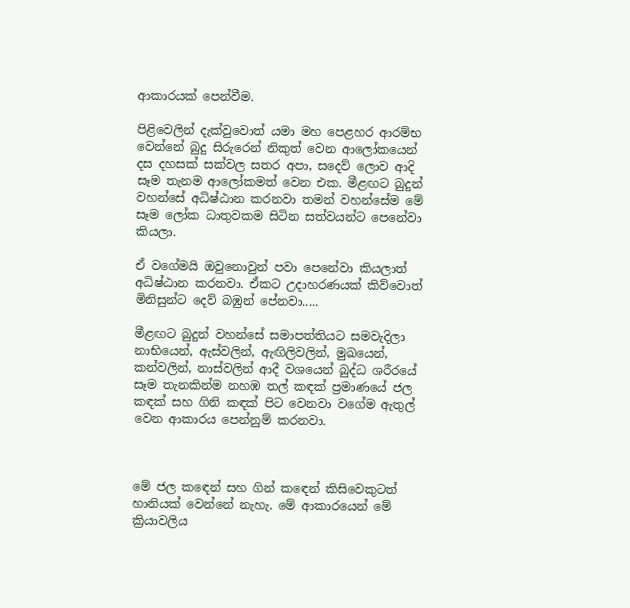ආකාරයක් පෙන්වීම.

පිළිවෙලින් දැක්වුවොත් යමා මහ පෙළහර ආරම්භ වෙන්නේ බුදු සිරුරෙන් නිකුත් වෙන ආලෝකයෙන් දස දහසක් සක්වල සතර අපා, සදෙව් ලොව ආදි සෑම තැනම ආලෝකමත් වෙන එක. මීළඟට බුදුන් වහන්සේ අධිෂ්ඨාන කරනවා තමන් වහන්සේම මේ සෑම ලෝක ධාතුවකම සිටින සත්වයන්ට පෙනේවා කියලා.

ඒ වගේමයි ඔවුනොවුන් පවා පෙනේවා කියලාත් අධිෂ්ඨාන කරනවා. ඒකට උදාහරණයක් කිව්වොත් මිනිසුන්ට දෙව් බඹුන් පේනවා.....

මීළඟට බුදුන් වහන්සේ සමාපත්තියට සමවැදිලා නාභියෙන්, ඇස්වලින්, ඇඟිලිවලින්, මුඛයෙන්, කන්වලින්, නාස්වලින් ආදී වශයෙන් බුද්ධ ශරීරයේ සෑම තැනකින්ම නහඹ තල් කඳක් ප්‍රමාණයේ ජල කඳක් සහ ගිනි කඳක් පිට වෙනවා වගේම ඇතුල් වෙන ආකාරය පෙන්නුම් කරනවා.



මේ ජල කඳෙන් සහ ගින් කඳෙන් කිසිවෙකුටත් හානියක් වෙන්නේ නැහැ. මේ ආකාරයෙන් මේ ක්‍රියාවලිය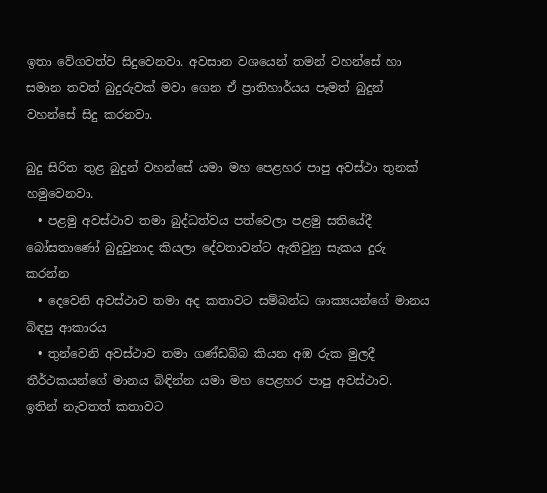ඉතා වේගවත්ව සිදුවෙනවා. අවසාන වශයෙන් තමන් වහන්සේ හා සමාන තවත් බුදුරුවක් මවා ගෙන ඒ ප්‍රාතිහාර්යය පෑමත් බුදුන් වහන්සේ සිදු කරනවා.

බුදු සිරිත තුළ බුදුන් වහන්සේ යමා මහ පෙළහර පාපු අවස්ථා තුනක් හමුවෙනවා.
  • පළමු අවස්ථාව තමා බුද්ධත්වය පත්වෙලා පළමු සතියේදී බෝසතාණෝ බුදුවුනාද කියලා දේවතාවන්ට ඇතිවුනු සැකය දුරු කරන්න
  • දෙවෙනි අවස්ථාව තමා අද කතාවට සම්බන්ධ ශාක්‍යයන්ගේ මානය බිඳපු ආකාරය
  • තුන්වෙනි අවස්ථාව තමා ගණ්ඩබ්බ කියන අඹ රුක මුලදී තීර්ථකයන්ගේ මානය බිඳින්න යමා මහ පෙළහර පාපු අවස්ථාව.
ඉතින් නැවතත් කතාවට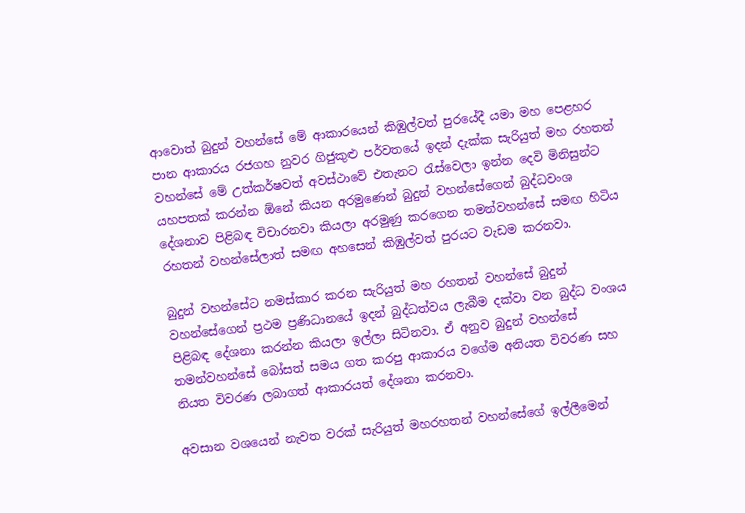ආවොත් බුදුන් වහන්සේ මේ ආකාරයෙන් කිඹුල්වත් පුරයේදී යමා මහ පෙළහර පාන ආකාරය රජගහ නුවර ගිජුකුළු පර්වතයේ ඉදන් දැක්ක සැරියුත් මහ රහතන් වහන්සේ මේ උත්කර්ෂවත් අවස්ථාවේ එතැනට රැස්වෙලා ඉන්න දෙවි මිනිසුන්ට යහපතක් කරන්න ඕනේ කියන අරමුණෙන් බුදුන් වහන්සේගෙන් බුද්ධවංශ දේශනාව පිළිබඳ විචාරනවා කියලා අරමුණු කරගෙන තමන්වහන්සේ සමඟ හිටිය රහතන් වහන්සේලාත් සමඟ අහසෙන් කිඹුල්වත් පුරයට වැඩම කරනවා.

බුදුන් වහන්සේට නමස්කාර කරන සැරියුත් මහ රහතන් වහන්සේ බුදුන් වහන්සේගෙන් ප්‍රථම ප්‍රණිධානයේ ඉදන් බුද්ධත්වය ලැබීම දක්වා වන බුද්ධ වංශය පිළිබඳ දේශනා කරන්න කියලා ඉල්ලා සිටිනවා. ඒ අනුව බුදුන් වහන්සේ තමන්වහන්සේ බෝසත් සමය ගත කරපු ආකාරය වගේම අනියත විවරණ සහ නියත විවරණ ලබාගත් ආකාරයත් දේශනා කරනවා.

අවසාන වශයෙන් නැවත වරක් සැරියුත් මහරහතන් වහන්සේගේ ඉල්ලීමෙන්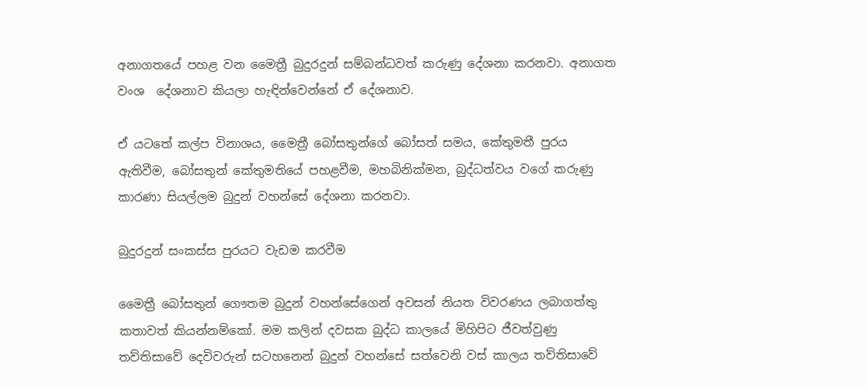අනාගතයේ පහළ වන මෛත්‍රී බුදුරදුන් සම්බන්ධවත් කරුණු දේශනා කරනවා. අනාගත වංශ  දේශනාව කියලා හැඳින්වෙන්නේ ඒ දේශනාව.

ඒ යටතේ කල්ප විනාශය, මෛත්‍රී බෝසතුන්ගේ බෝසත් සමය, කේතුමතී පුරය ඇතිවීම, බෝසතුන් කේතුමතියේ පහළවීම, මහබිනික්මන, බුද්ධත්වය වගේ කරුණු කාරණා සියල්ලම බුදුන් වහන්සේ දේශනා කරනවා.

බුදුරදුන් සංකස්ස පුරයට වැඩම කරවීම

මෛත්‍රී බෝසතුන් ගෞතම බුදුන් වහන්සේගෙන් අවසන් නියත විවරණය ලබාගත්තු කතාවත් කියන්නම්කෝ. මම කලින් දවසක බුද්ධ කාලයේ මිහිපිට ජීවත්වුණු තව්තිසාවේ දෙවිවරුන් සටහනෙන් බුදුන් වහන්සේ සත්වෙනි වස් කාලය තව්තිසාවේ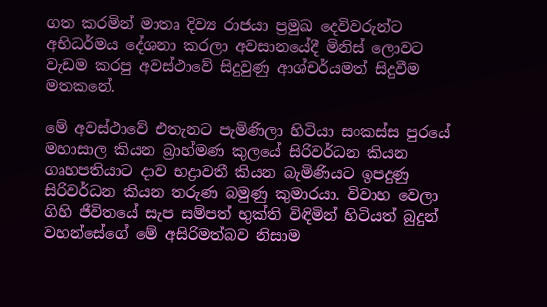ගත කරමින් මාතෘ දිව්‍ය රාජයා ප්‍රමුඛ දෙවිවරුන්ට අභිධර්මය දේශනා කරලා අවසානයේදී මිනිස් ලොවට වැඩම කරපු අවස්ථාවේ සිදුවුණු ආශ්චර්යමත් සිදුවීම මතකනේ.

මේ අවස්ථාවේ එතැනට පැමිණිලා හිටියා සංකස්ස පුරයේ මහාසාල කියන බ්‍රාහ්මණ කුලයේ සිරිවර්ධන කියන ගෘහපතියාට දාව භද්‍රාවතී කියන බැමිණියට ඉපදුණු සිරිවර්ධන කියන තරුණ බමුණු කුමාරයා. විවාහ වෙලා ගිහි ජීවිතයේ සැප සම්පත් භුක්ති විඳිමින් හිටියත් බුදුන් වහන්සේගේ මේ අසිරිමත්බව නිසාම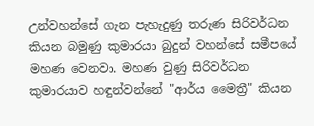උන්වහන්සේ ගැන පැහැදුණු තරුණ සිරිවර්ධන කියන බමුණු කුමාරයා බුදුන් වහන්සේ සමීපයේ මහණ වෙනවා. මහණ වුණු සිරිවර්ධන කුමාරයාව හඳුන්වන්නේ "ආර්ය මෛත්‍රී" කියන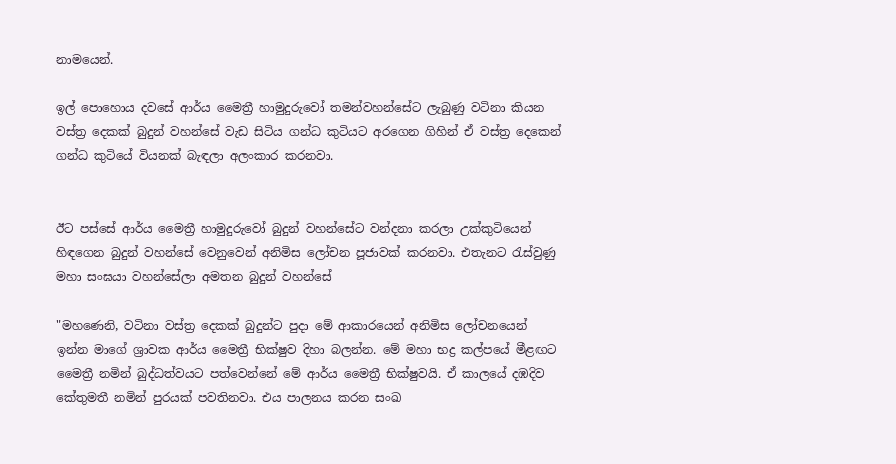නාමයෙන්.

ඉල් පොහොය දවසේ ආර්ය මෛත්‍රී හාමුදුරුවෝ තමන්වහන්සේට ලැබුණු වටිනා කියන වස්ත්‍ර දෙකක් බුදුන් වහන්සේ වැඩ සිටිය ගන්ධ කුටියට අරගෙන ගිහින් ඒ වස්ත්‍ර දෙකෙන් ගන්ධ කුටියේ වියනක් බැඳලා අලංකාර කරනවා.


ඊට පස්සේ ආර්ය මෛත්‍රී හාමුදුරුවෝ බුදුන් වහන්සේට වන්දනා කරලා උක්කුටියෙන් හිඳගෙන බුදුන් වහන්සේ වෙනුවෙන් අනිමිස ලෝචන පූජාවක් කරනවා. එතැනට රැස්වුණු මහා සංඝයා වහන්සේලා අමතන බුදුන් වහන්සේ

"මහණෙනි, වටිනා වස්ත්‍ර දෙකක් බුදුන්ට පුදා මේ ආකාරයෙන් අනිමිස ලෝචනයෙන් ඉන්න මාගේ ශ්‍රාවක ආර්ය මෛත්‍රී භික්ෂුව දිහා බලන්න. මේ මහා භද්‍ර කල්පයේ මීළඟට මෛත්‍රී නමින් බුද්ධත්වයට පත්වෙන්නේ මේ ආර්ය මෛත්‍රී භික්ෂුවයි. ඒ කාලයේ දඹදිව කේතුමතී නමින් පුරයක් පවතිනවා. එය පාලනය කරන සංඛ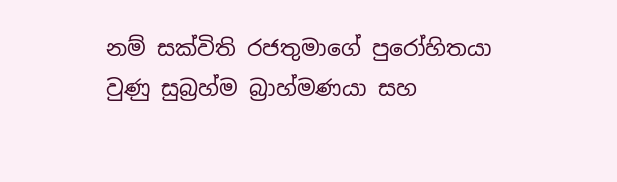නම් සක්විති රජතුමාගේ පුරෝහිතයා වුණු සුබ්‍රහ්ම බ්‍රාහ්මණයා සහ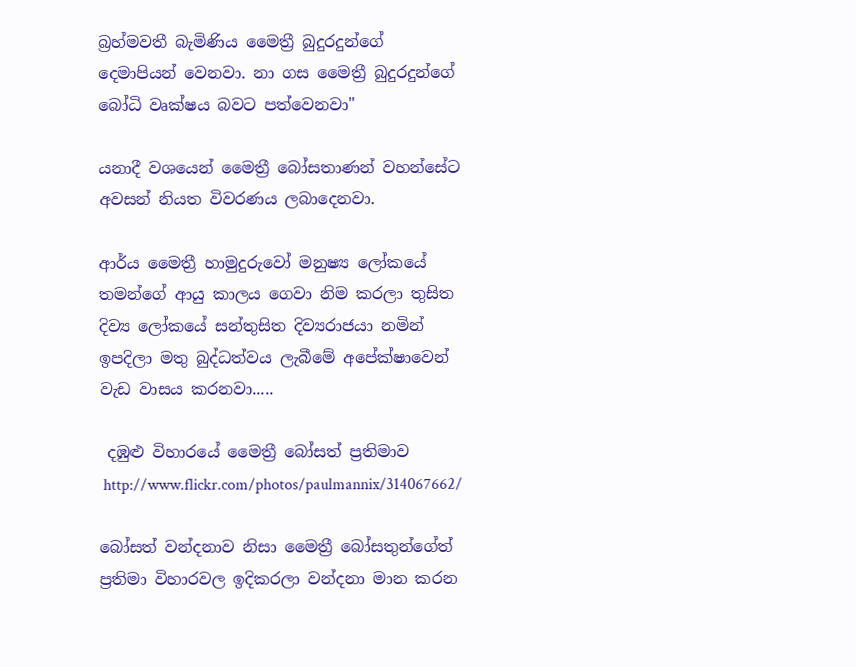බ්‍රහ්මවතී බැමිණිය මෛත්‍රී බුදුරදුන්ගේ දෙමාපියන් වෙනවා. නා ගස මෛත්‍රී බුදුරදුන්ගේ බෝධි වෘක්ෂය බවට පත්වෙනවා"

යනාදී වශයෙන් මෛත්‍රී බෝසතාණන් වහන්සේට අවසන් නියත විවරණය ලබාදෙනවා.

ආර්ය මෛත්‍රී හාමුදුරුවෝ මනුෂ්‍ය ලෝකයේ තමන්ගේ ආයු කාලය ගෙවා නිම කරලා තුසිත දිව්‍ය ලෝකයේ සන්තුසිත දිව්‍යරාජයා නමින් ඉපදිලා මතු බුද්ධත්වය ලැබීමේ අපේක්ෂාවෙන් වැඩ වාසය කරනවා.....

 දඹුළු විහාරයේ මෛත්‍රී බෝසත් ප්‍රතිමාව
 http://www.flickr.com/photos/paulmannix/314067662/

බෝසත් වන්දනාව නිසා මෛත්‍රී බෝසතුන්ගේත් ප්‍රතිමා විහාරවල ඉදිකරලා වන්දනා මාන කරන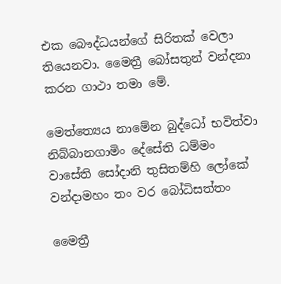එක බෞද්ධයන්ගේ සිරිතක් වෙලා තියෙනවා. මෛත්‍රී බෝසතුන් වන්දනා කරන ගාථා තමා මේ.

මෙත්ත්‍යෙය නාමේන බුද්ධෝ භවිත්වා
නිබ්බානගාමිං දේසේති ධම්මං
වාසේති සෝදානි තුසිතම්හි ලෝකේ
වන්දාමහං තං වර බෝධිසත්තං

මෛත්‍රී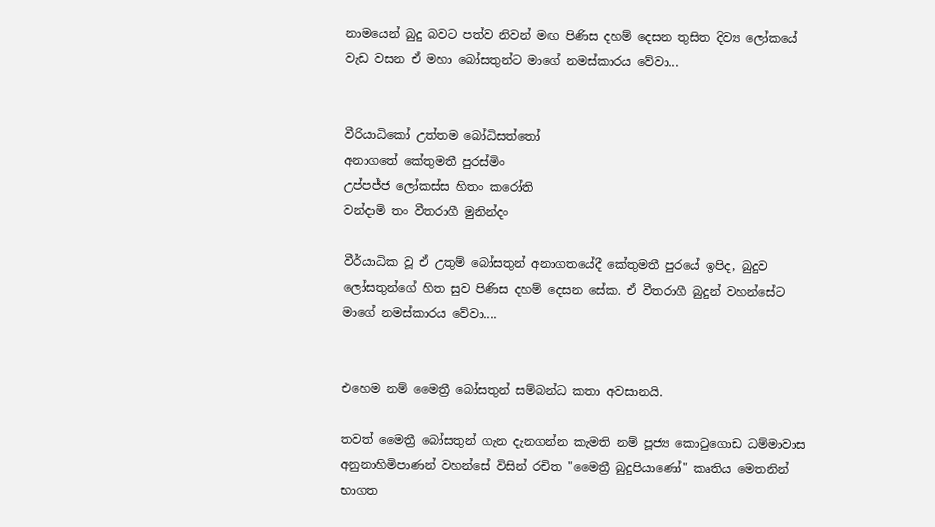නාමයෙන් බුදු බවට පත්ව නිවන් මඟ පිණිස දහම් දෙසන තුසිත දිව්‍ය ලෝකයේ වැඩ වසන ඒ මහා බෝසතුන්ට මාගේ නමස්කාරය වේවා...


වීරියාධිකෝ උත්තම බෝධිසත්තෝ
අනාගතේ කේතුමතී පුරස්මිං
උප්පජ්ජ ලෝකස්ස හිතං කරෝති
වන්දාමි තං වීතරාගී මුනින්දං

වීර්යාධික වූ ඒ උතුම් බෝසතුන් අනාගතයේදී කේතුමතී පුරයේ ඉපිද, බුදුව ලෝසතුන්ගේ හිත සුව පිණිස දහම් දෙසන සේක. ඒ වීතරාගී බුදුන් වහන්සේට මාගේ නමස්කාරය වේවා....


එහෙම නම් මෛත්‍රී බෝසතුන් සම්බන්ධ කතා අවසානයි.

තවත් මෛත්‍රී බෝසතුන් ගැන දැනගන්න කැමති නම් පූජ්‍ය කොටුගොඩ ධම්මාවාස අනුනාහිමිපාණන් වහන්සේ විසින් රචිත "මෛත්‍රී බුදුපියාණෝ" කෘතිය මෙතනින් භාගත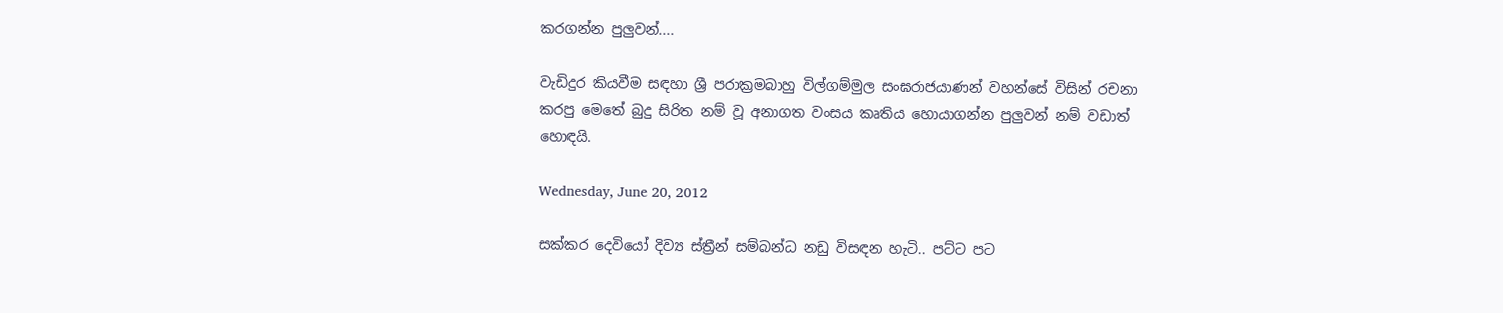කරගන්න පුලුවන්....

වැඩිදුර කියවීම සඳහා ශ්‍රී පරාක්‍රමබාහු විල්ගම්මුල සංඝරාජයාණන් වහන්සේ විසින් රචනා කරපු මෙතේ බුදු සිරිත නම් වූ අනාගත වංසය කෘතිය හොයාගන්න පුලුවන් නම් වඩාත් හොඳයි.

Wednesday, June 20, 2012

සක්කර දෙවියෝ දිව්‍ය ස්ත්‍රීන් සම්බන්ධ නඩු විසඳන හැටි.. පට්ට පට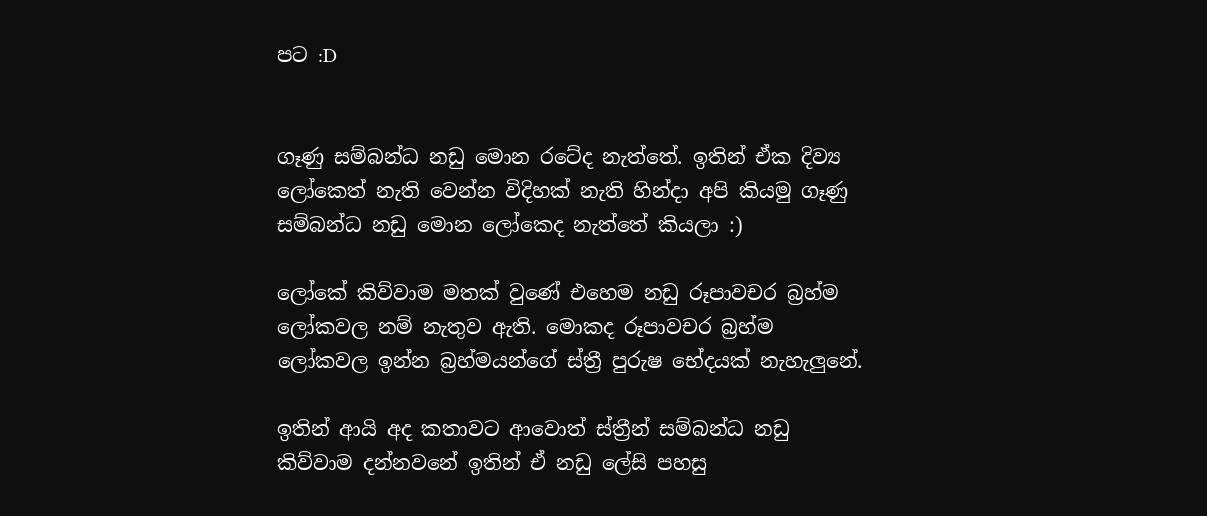පට :D


ගෑණු සම්බන්ධ නඩු මොන රටේද නැත්තේ. ඉතින් ඒක දිව්‍ය ලෝකෙත් නැති වෙන්න විදිහක් නැති හින්දා අපි කියමු ගෑණු සම්බන්ධ නඩු මොන ලෝකෙද නැත්තේ කියලා :)

ලෝකේ කිව්වාම මතක් වුණේ එහෙම නඩු රූපාවචර බ්‍රහ්ම ලෝකවල නම් නැතුව ඇති. මොකද රූපාවචර බ්‍රහ්ම ලෝකවල ඉන්න බ්‍රහ්මයන්ගේ ස්ත්‍රී පුරුෂ භේදයක් නැහැලුනේ.

ඉතින් ආයි අද කතාවට ආවොත් ස්ත්‍රීන් සම්බන්ධ නඩු කිව්වාම දන්නවනේ ඉතින් ඒ නඩු ලේසි පහසු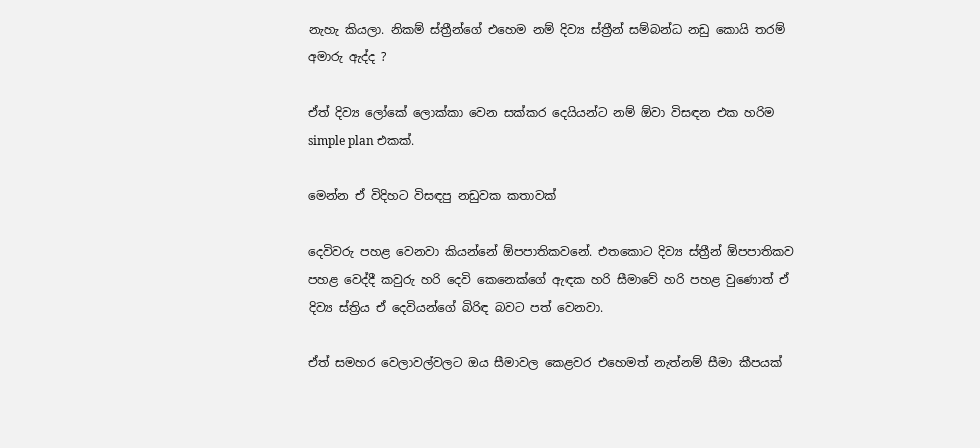නැහැ කියලා. නිකම් ස්ත්‍රීන්ගේ එහෙම නම් දිව්‍ය ස්ත්‍රීන් සම්බන්ධ නඩු කොයි තරම් අමාරු ඇද්ද ?

ඒත් දිව්‍ය ලෝකේ ලොක්කා වෙන සක්කර දෙයියන්ට නම් ඕවා විසඳන එක හරිම simple plan එකක්.

මෙන්න ඒ විදිහට විසඳපු නඩුවක කතාවක්

දෙවිවරු පහළ වෙනවා කියන්නේ ඕපපාතිකවනේ. එතකොට දිව්‍ය ස්ත්‍රීන් ඕපපාතිකව පහළ වෙද්දී කවුරු හරි දෙවි කෙනෙක්ගේ ඇඳක හරි සීමාවේ හරි පහළ වුණොත් ඒ දිව්‍ය ස්ත්‍රිය ඒ දෙවියන්ගේ බිරිඳ බවට පත් වෙනවා.

ඒත් සමහර වෙලාවල්වලට ඔය සීමාවල කෙළවර එහෙමත් නැත්නම් සීමා කීපයක්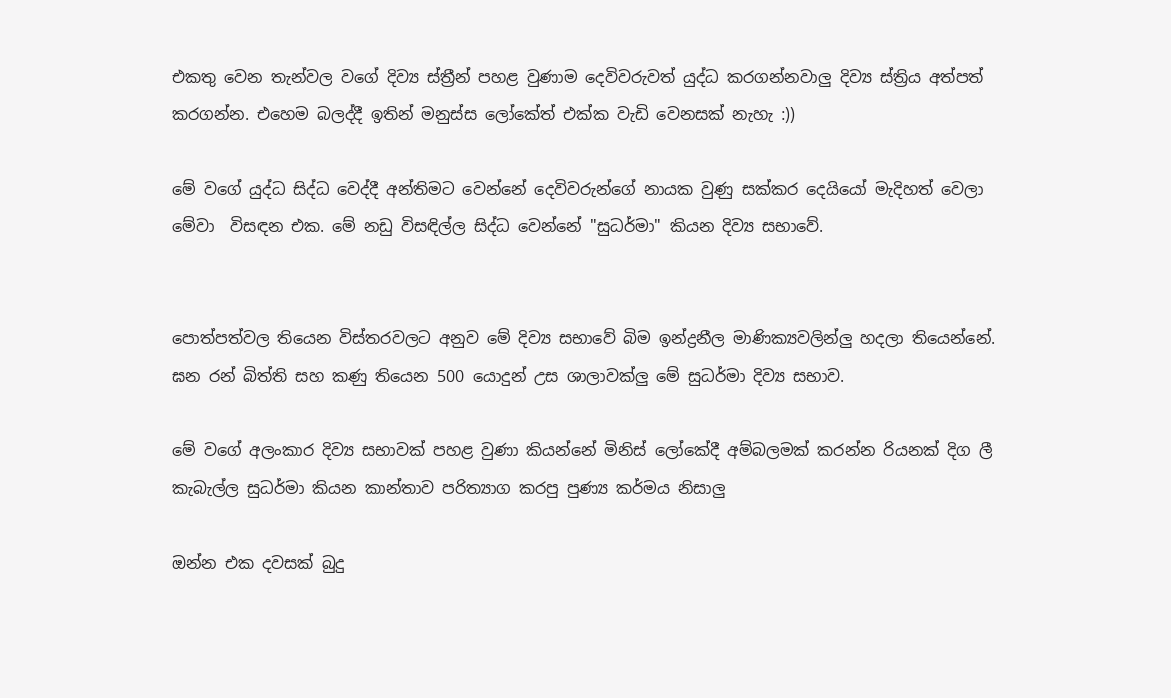එකතු වෙන තැන්වල වගේ දිව්‍ය ස්ත්‍රීන් පහළ වුණාම දෙවිවරුවත් යුද්ධ කරගන්නවාලු දිව්‍ය ස්ත්‍රිය අත්පත් කරගන්න. එහෙම බලද්දී ඉතින් මනුස්ස ලෝකේත් එක්ක වැඩි වෙනසක් නැහැ :))

මේ වගේ යුද්ධ සිද්ධ වෙද්දී අන්තිමට වෙන්නේ දෙවිවරුන්ගේ නායක වුණු සක්කර දෙයියෝ මැදිහත් වෙලා මේවා  විසඳන එක. මේ නඩු විසඳිල්ල සිද්ධ වෙන්නේ "සුධර්මා" කියන දිව්‍ය සභාවේ.


පොත්පත්වල තියෙන විස්තරවලට අනුව මේ දිව්‍ය සභාවේ බිම ඉන්ද්‍රනීල මාණික්‍යවලින්ලු හදලා තියෙන්නේ. ඝන රන් බිත්ති සහ කණු තියෙන 500 යොදුන් උස ශාලාවක්ලු මේ සුධර්මා දිව්‍ය සභාව.

මේ වගේ අලංකාර දිව්‍ය සභාවක් පහළ වුණා කියන්නේ මිනිස් ලෝකේදී අම්බලමක් කරන්න රියනක් දිග ලී කැබැල්ල සුධර්මා කියන කාන්තාව පරිත්‍යාග කරපු පුණ්‍ය කර්මය නිසාලු

ඔන්න එක දවසක් බුදු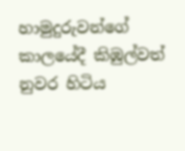හාමුදුරුවන්ගේ කාලයේදී කිඹුල්වත් නුවර හිටිය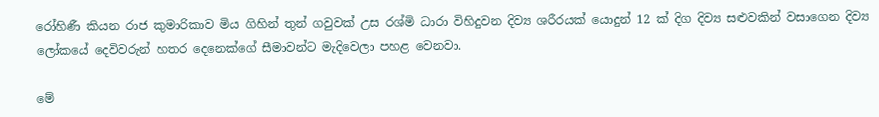රෝහිණී කියන රාජ කුමාරිකාව මිය ගිහින් තුන් ගවුවක් උස රශ්මි ධාරා විහිදුවන දිව්‍ය ශරීරයක් යොදුන් 12 ක් දිග දිව්‍ය සළුවකින් වසාගෙන දිව්‍ය ලෝකයේ දෙවිවරුන් හතර දෙනෙක්ගේ සීමාවන්ට මැදිවෙලා පහළ වෙනවා.

මේ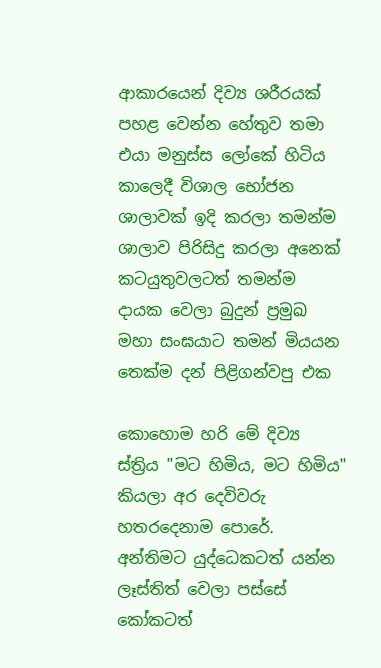ආකාරයෙන් දිව්‍ය ශරීරයක් පහළ වෙන්න හේතුව තමා එයා මනුස්ස ලෝකේ හිටිය කාලෙදී විශාල භෝජන ශාලාවක් ඉදි කරලා තමන්ම ශාලාව පිරිසිදු කරලා අනෙක් කටයුතුවලටත් තමන්ම දායක වෙලා බුදුන් ප්‍රමුඛ මහා සංඝයාට තමන් මියයන තෙක්ම දන් පිළිගන්වපු එක

කොහොම හරි මේ දිව්‍ය ස්ත්‍රිය "මට හිමිය, මට හිමිය" කියලා අර දෙවිවරු හතරදෙනාම පොරේ. අන්තිමට යුද්ධෙකටත් යන්න ලෑස්තිත් වෙලා පස්සේ කෝකටත්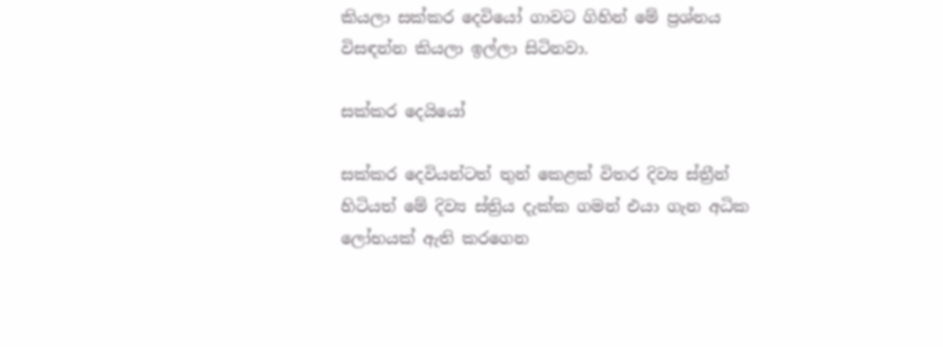කියලා සක්කර දෙවියෝ ගාවට ගිහින් මේ ප්‍රශ්නය විසඳන්න කියලා ඉල්ලා සිටිනවා.

සක්කර දෙයියෝ

සක්කර දෙවියන්ටත් තුන් කෙළක් විතර දිව්‍ය ස්ත්‍රීන් හිටියත් මේ දිව්‍ය ස්ත්‍රිය දැක්ක ගමන් එයා ගැන අධික ලෝභයක් ඇති කරගෙන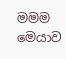මමම මෙයාව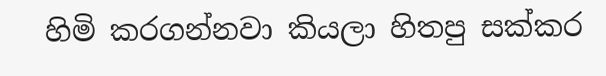හිමි කරගන්නවා කියලා හිතපු සක්කර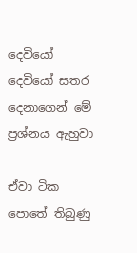දෙවියෝ දෙවියෝ සතර දෙනාගෙන් මේ ප්‍රශ්නය ඇහුවා

ඒවා ටික පොතේ තිබුණු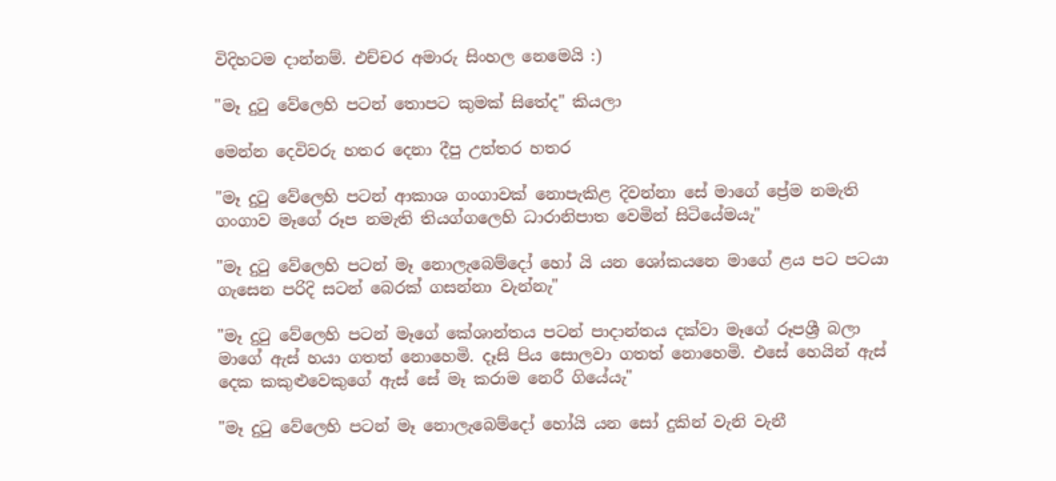විදිහටම දාන්නම්. එච්චර අමාරු සිංහල නෙමෙයි :)

"මෑ දුටු වේලෙහි පටන් තොපට කුමක් සිතේද" කියලා

මෙන්න දෙවිවරු හතර දෙනා දීපු උත්තර හතර

"මෑ දුටු වේලෙහි පටන් ආකාශ ගංගාවක් නොපැකිළ දිවන්නා සේ මාගේ ප්‍රේම නමැති ගංගාව මෑගේ රූප නමැති තියග්ගලෙහි ධාරානිපාත වෙමින් සිටියේමයැ"

"මෑ දුටු වේලෙහි පටන් මෑ නොලැබෙම්දෝ හෝ යි යන ශෝකයනෙ මාගේ ළය පට පටයා ගැසෙන පරිදි සටන් බෙරක් ගසන්නා වැන්නැ"

"මෑ දුටු වේලෙහි පටන් මෑගේ කේශාන්තය පටන් පාදාන්තය දක්වා මෑගේ රූපශ්‍රී බලා මාගේ ඇස් හයා ගතත් නොහෙමි. දෑසි පිය සොලවා ගතත් නොහෙමි. එසේ හෙයින් ඇස් දෙක කකුළුවෙකුගේ ඇස් සේ මෑ කරාම නෙරී ගියේයැ"

"මෑ දුටු වේලෙහි පටන් මෑ නොලැබෙම්දෝ හෝයි යන සෝ දුකින් වැනි වැනී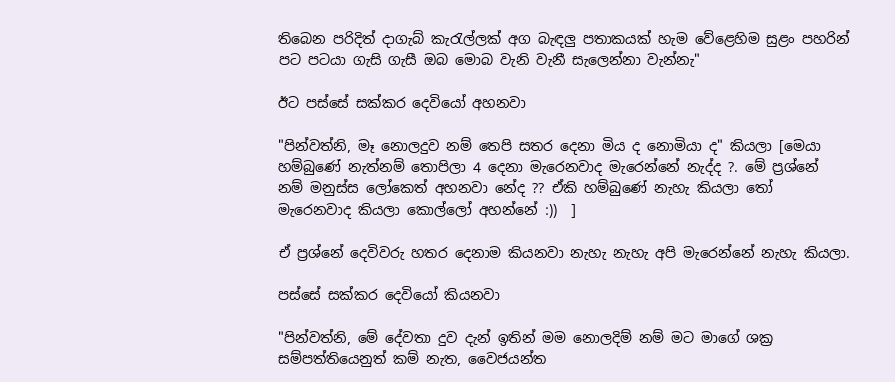තිබෙන පරිදිත් දාගැබ් කැරැල්ලක් අග බැඳලු පතාකයක් හැම වේළෙහිම සුළං පහරින් පට පටයා ගැසි ගැසී ඔබ මොබ වැනි වැනී සැලෙන්නා වැන්නැ"

ඊට පස්සේ සක්කර දෙවියෝ අහනවා

"පින්වත්නි, මෑ නොලදුව නම් තෙපි සතර දෙනා මිය ද නොමියා ද" කියලා [මෙයා හම්බුණේ නැත්නම් තොපිලා 4 දෙනා මැරෙනවාද මැරෙන්නේ නැද්ද ?. මේ ප්‍රශ්නේ නම් මනුස්ස ලෝකෙත් අහනවා නේද ?? ඒකි හම්බුණේ නැහැ කියලා තෝ මැරෙනවාද කියලා කොල්ලෝ අහන්නේ :))  ]

ඒ ප්‍රශ්නේ දෙවිවරු හතර දෙනාම කියනවා නැහැ නැහැ අපි මැරෙන්නේ නැහැ කියලා.

පස්සේ සක්කර දෙවියෝ කියනවා

"පින්වත්නි, මේ දේවතා දුව දැන් ඉතින් මම නොලදිම් නම් මට මාගේ ශක්‍ර සම්පත්තියෙනුත් කම් නැත, වෛජයන්ත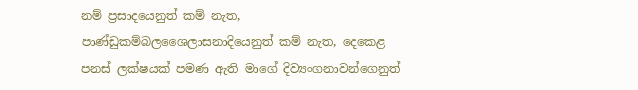නම් ප්‍රසාදයෙනුත් කම් නැත, පාණ්ඩුකම්බලශෛලාසනාදියෙනුත් කම් නැත, දෙකෙළ පනස් ලක්ෂයක් පමණ ඇති මාගේ දිව්‍යංගනාවන්ගෙනුත්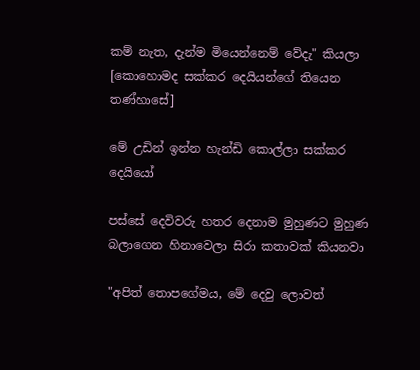කම් නැත, දැන්ම මියෙන්නෙම් වේදැ" කියලා [කොහොමද සක්කර දෙයියන්ගේ තියෙන තණ්හාසේ]

මේ උඩින් ඉන්න හැන්ඩි කොල්ලා සක්කර දෙයියෝ

පස්සේ දෙවිවරු හතර දෙනාම මුහුණට මුහුණ බලාගෙන හිනාවෙලා සිරා කතාවක් කියනවා

"අපිත් තොපගේමය, මේ දෙවු ලොවත්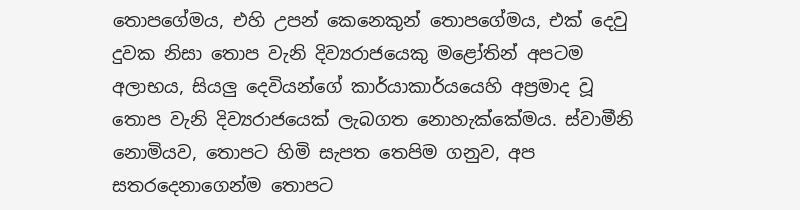තොපගේමය, එහි උපන් කෙනෙකුන් තොපගේමය, එක් දෙවු දුවක නිසා තොප වැනි දිව්‍යරාජයෙකු මළෝතින් අපටම අලාභය, සියලු දෙවියන්ගේ කාර්යාකාර්යයෙහි අප්‍රමාද වූ තොප වැනි දිව්‍යරාජයෙක් ලැබගත නොහැක්කේමය. ස්වාමීනි නොමියව, තොපට හිමි සැපත තෙපිම ගනුව, අප සතරදෙනාගෙන්ම තොපට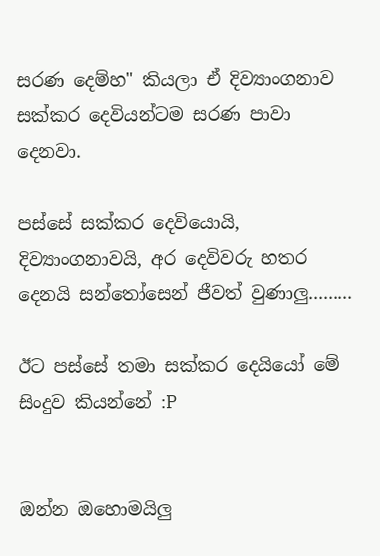සරණ දෙම්හ" කියලා ඒ දිව්‍යාංගනාව සක්කර දෙවියන්ටම සරණ පාවා දෙනවා.

පස්සේ සක්කර දෙවියොයි, දිව්‍යාංගනාවයි, අර දෙවිවරු හතර දෙනයි සන්තෝසෙන් ජීවත් වුණාලු.........

ඊට පස්සේ තමා සක්කර දෙයියෝ මේ සිංදුව කියන්නේ :P


ඔන්න ඔහොමයිලු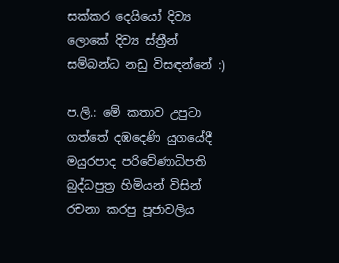සක්කර දෙයියෝ දිව්‍ය ලොකේ දිව්‍ය ස්ත්‍රීන් සම්බන්ධ නඩු විසඳන්නේ :)

ප.ලි.: මේ කතාව උපුටා ගත්තේ දඹදෙණි යුගයේදී මයුරපාද පරිවේණාධිපති බුද්ධපුත්‍ර හිමියන් විසින් රචනා කරපු පූජාවලිය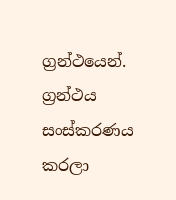ග්‍රන්ථයෙන්. ග්‍රන්ථය සංස්කරණය කරලා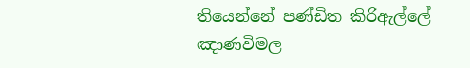තියෙන්නේ පණ්ඩිත කිරිඇල්ලේ ඤාණවිමල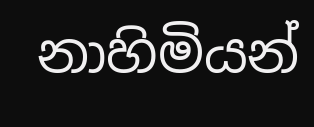නාහිමියන්